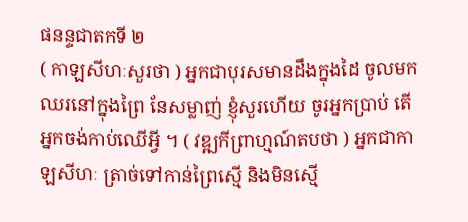ផនន្ទជាតកទី ២
( កាឡសីហៈសួរថា ) អ្នកជាបុរសមានដឹងក្នុងដៃ ចូលមកឈរនៅក្នុងព្រៃ នែសម្លាញ់ ខ្ញុំសួរហើយ ចូរអ្នកប្រាប់ តើអ្នកចង់កាប់ឈើអ្វី ។ ( វឌ្ឍកីព្រាហ្មណ៍តបថា ) អ្នកជាកាឡសីហៈ ត្រាច់ទៅកាន់ព្រៃស្មើ និងមិនស្មើ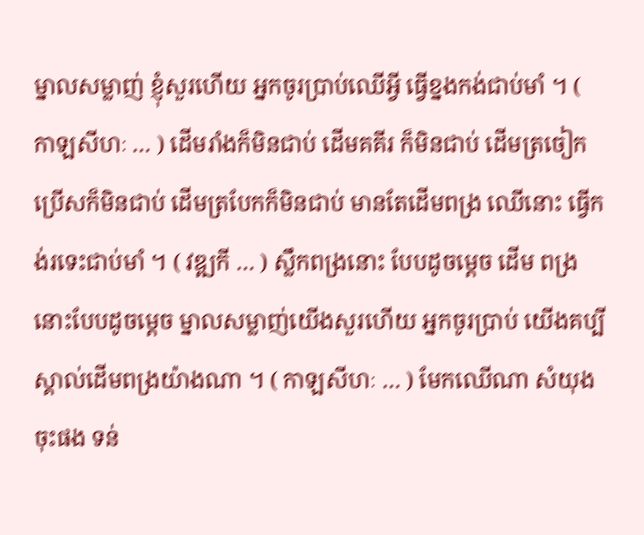ម្នាលសម្លាញ់ ខ្ញុំសួរហើយ អ្នកចូរប្រាប់ឈើអ្វី ធ្វើខ្នងកង់ជាប់មាំ ។ ( កាឡសីហៈ … ) ដើមរាំងក៏មិនជាប់ ដើមគគីរ ក៏មិនជាប់ ដើមត្រចៀកប្រើសក៏មិនជាប់ ដើមត្របែកក៏មិនជាប់ មានតែដើមពង្រ ឈើនោះ ធ្វើកង់រទេះជាប់មាំ ។ ( វឌ្ឍកី … ) ស្លឹកពង្រនោះ បែបដូចម្តេច ដើម ពង្រនោះបែបដូចម្តេច ម្នាលសម្លាញ់យើងសួរហើយ អ្នកចូរប្រាប់ យើងគប្បីស្គាល់ដើមពង្រយ៉ាងណា ។ ( កាឡសីហៈ … ) មែកឈើណា សំយុងចុះផង ទន់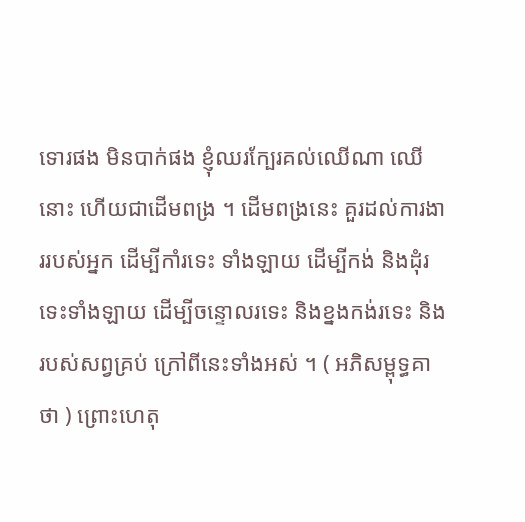ទោរផង មិនបាក់ផង ខ្ញុំឈរក្បែរគល់ឈើណា ឈើនោះ ហើយជាដើមពង្រ ។ ដើមពង្រនេះ គួរដល់ការងាររបស់អ្នក ដើម្បីកាំរទេះ ទាំងឡាយ ដើម្បីកង់ និងដុំរទេះទាំងឡាយ ដើម្បីចន្ទោលរទេះ និងខ្នងកង់រទេះ និងរបស់សព្វគ្រប់ ក្រៅពីនេះទាំងអស់ ។ ( អភិសម្ពុទ្ធគាថា ) ព្រោះហេតុ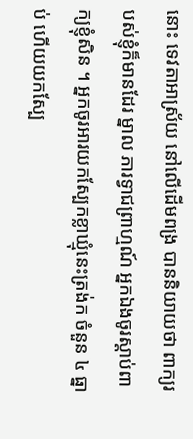នោះ ទេវតាអាស្រ័យ នៅលើដើមពង្រ បាននិយាយថា ពាក្យរបស់ខ្ញុំក៏មានដែរ ម្នាល ភារទ្វាជព្រាហ្មណ៍ អ្នកឯងចូរស្តាប់ពាក្យខ្ញុំសិន ។ អ្នកចូរអារយកស្បែកខ្លាឃ្មុំនេះត្រង់ក ចំនួន ៤ ធ្នាប់ ហើយយកស្បែ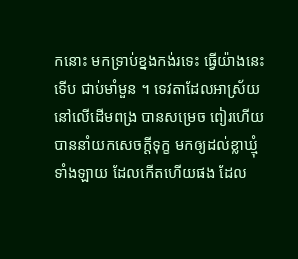កនោះ មកទ្រាប់ខ្នងកង់រទេះ ធ្វើយ៉ាងនេះ ទើប ជាប់មាំមួន ។ ទេវតាដែលអាស្រ័យនៅលើដើមពង្រ បានសម្រេច ពៀរហើយ បាននាំយកសេចក្តីទុក្ខ មកឲ្យដល់ខ្លាឃ្មុំទាំងឡាយ ដែលកើតហើយផង ដែល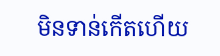មិនទាន់កើតហើយ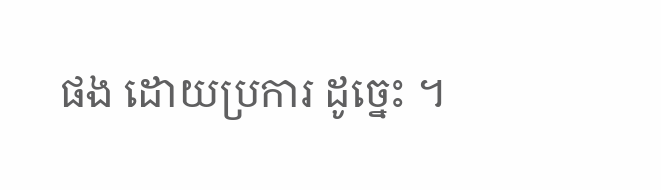ផង ដោយប្រការ ដូច្នេះ ។